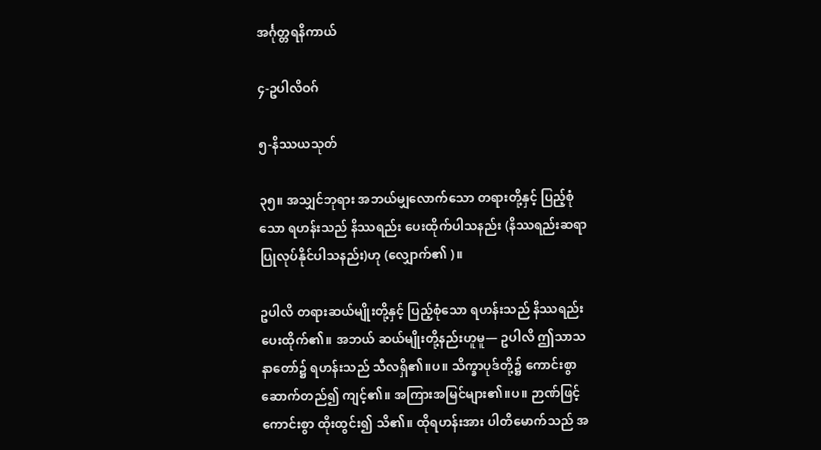အင်္ဂုတ္တရနိကာယ်

၄-ဥပါလိဝဂ်

၅-နိဿယသုတ်

၃၅။ အသျှင်ဘုရား အဘယ်မျှလောက်သော တရားတို့နှင့် ပြည့်စုံသော ရဟန်းသည် နိဿရည်း ပေးထိုက်ပါသနည်း (နိဿရည်းဆရာပြုလုပ်နိုင်ပါသနည်း)ဟု (လျှောက်၏ )။

ဥပါလိ တရားဆယ်မျိုးတို့နှင့် ပြည့်စုံသော ရဟန်းသည် နိဿရည်း ပေးထိုက်၏။ အဘယ် ဆယ်မျိုးတို့နည်းဟူမူ— ဥပါလိ ဤသာသနာတော်၌ ရဟန်းသည် သီလရှိ၏။ပ။ သိက္ခာပုဒ်တို့၌ ကောင်းစွာ ဆောက်တည်၍ ကျင့်၏။ အကြားအမြင်များ၏။ပ။ ဉာဏ်ဖြင့် ကောင်းစွာ ထိုးထွင်း၍ သိ၏။ ထိုရဟန်းအား ပါတိမောက်သည် အ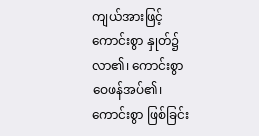ကျယ်အားဖြင့် ကောင်းစွာ နှုတ်၌ လာ၏၊ ကောင်းစွာ ဝေဖန်အပ်၏၊ ကောင်းစွာ ဖြစ်ခြင်း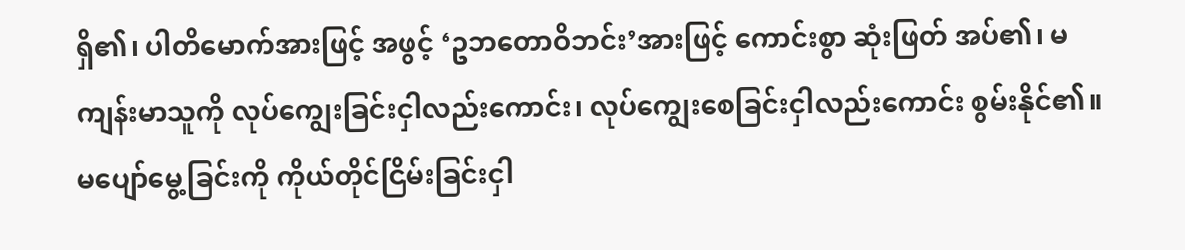ရှိ၏၊ ပါတိမောက်အားဖြင့် အဖွင့် ‘ဥဘတောဝိဘင်း’အားဖြင့် ကောင်းစွာ ဆုံးဖြတ် အပ်၏၊ မကျန်းမာသူကို လုပ်ကျွေးခြင်းငှါလည်းကောင်း၊ လုပ်ကျွေးစေခြင်းငှါလည်းကောင်း စွမ်းနိုင်၏။ မပျော်မွေ့ခြင်းကို ကိုယ်တိုင်ငြိမ်းခြင်းငှါ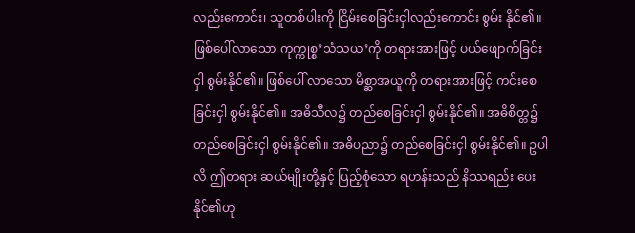လည်းကောင်း၊ သူတစ်ပါးကို ငြိမ်းစေခြင်းငှါလည်းကောင်း စွမ်း နိုင်၏။ ဖြစ်ပေါ်လာသော ကုက္ကုစ္စ’သံသယ’ကို တရားအားဖြင့် ပယ်ဖျောက်ခြင်းငှါ စွမ်းနိုင်၏။ ဖြစ်ပေါ် လာသော မိစ္ဆာအယူကို တရားအားဖြင့် ကင်းစေခြင်းငှါ စွမ်းနိုင်၏။ အဓိသီလ၌ တည်စေခြင်းငှါ စွမ်းနိုင်၏။ အဓိစိတ္တ၌ တည်စေခြင်းငှါ စွမ်းနိုင်၏။ အဓိပညာ၌ တည်စေခြင်းငှါ စွမ်းနိုင်၏။ ဥပါလိ ဤတရား ဆယ်မျိုးတို့နှင့် ပြည့်စုံသော ရဟန်းသည် နိဿရည်း ပေးနိုင်၏ဟု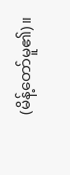(မိန့်တော်မူ၏)။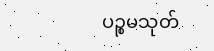ပဉ္စမသုတ်